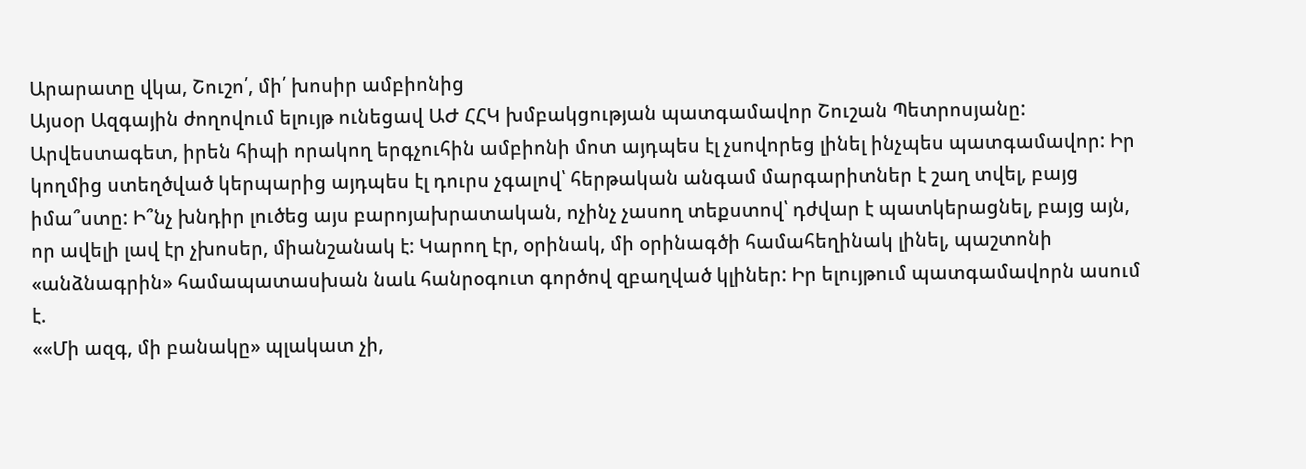Արարատը վկա, Շուշո՛, մի՛ խոսիր ամբիոնից
Այսօր Ազգային ժողովում ելույթ ունեցավ ԱԺ ՀՀԿ խմբակցության պատգամավոր Շուշան Պետրոսյանը: Արվեստագետ, իրեն հիպի որակող երգչուհին ամբիոնի մոտ այդպես էլ չսովորեց լինել ինչպես պատգամավոր: Իր կողմից ստեղծված կերպարից այդպես էլ դուրս չգալով՝ հերթական անգամ մարգարիտներ է շաղ տվել, բայց իմա՞ստը: Ի՞նչ խնդիր լուծեց այս բարոյախրատական, ոչինչ չասող տեքստով՝ դժվար է պատկերացնել, բայց այն, որ ավելի լավ էր չխոսեր, միանշանակ է: Կարող էր, օրինակ, մի օրինագծի համահեղինակ լինել, պաշտոնի «անձնագրին» համապատասխան նաև հանրօգուտ գործով զբաղված կլիներ: Իր ելույթում պատգամավորն ասում է.
««Մի ազգ, մի բանակը» պլակատ չի,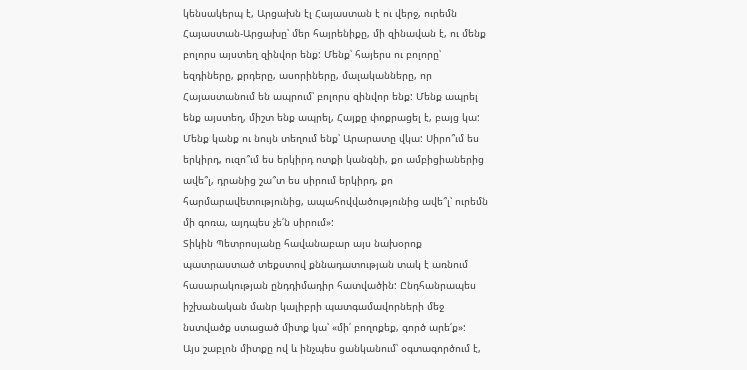կենսակերպ է, Արցախն էլ Հայաստան է ու վերջ, ուրեմն Հայաստան-Արցախը՝ մեր հայրենիքը, մի զինավան է, ու մենք բոլորս այստեղ զինվոր ենք: Մենք՝ հայերս ու բոլորը՝ եզդիները, քրդերը, ասորիները, մալականները, որ Հայաստանում են ապրում՝ բոլորս զինվոր ենք: Մենք ապրել ենք այստեղ, միշտ ենք ապրել, Հայքը փոքրացել է, բայց կա: Մենք կանք ու նույն տեղում ենք՝ Արարատը վկա: Սիրո՞ւմ ես երկիրդ, ուզո՞ւմ ես երկիրդ ոտքի կանգնի, քո ամբիցիաներից ավե՞լ, դրանից շա՞տ ես սիրում երկիրդ, քո հարմարավետությունից, ապահովվածությունից ավե՞լ՝ ուրեմն մի գոռա, այդպես չե՛ն սիրում»:
Տիկին Պետրոսյանը հավանաբար այս նախօրոք պատրաստած տեքստով քննադատության տակ է առնում հասարակության ընդդիմադիր հատվածին: Ընդհանրապես իշխանական մանր կալիբրի պատգամավորների մեջ նստվածք ստացած միտք կա՝ «մի՛ բողոքեք, գործ արե՛ք»:
Այս շաբլոն միտքը ով և ինչպես ցանկանում՝ օգտագործում է,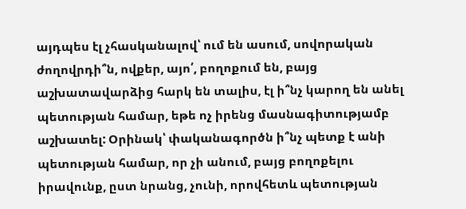այդպես էլ չհասկանալով՝ ում են ասում, սովորական ժողովրդի՞ն, ովքեր, այո՛, բողոքում են, բայց աշխատավարձից հարկ են տալիս, էլ ի՞նչ կարող են անել պետության համար, եթե ոչ իրենց մասնագիտությամբ աշխատել: Օրինակ՝ փականագործն ի՞նչ պետք է անի պետության համար, որ չի անում, բայց բողոքելու իրավունք, ըստ նրանց, չունի, որովհետև պետության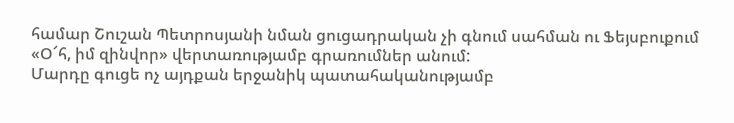համար Շուշան Պետրոսյանի նման ցուցադրական չի գնում սահման ու Ֆեյսբուքում «Օ՜հ, իմ զինվոր» վերտառությամբ գրառումներ անում:
Մարդը գուցե ոչ այդքան երջանիկ պատահականությամբ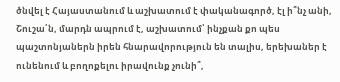ծնվել է Հայաստանում և աշխատում է փականագործ, էլ ի՞նչ անի, Շուշա՛ն, մարդն ապրում է, աշխատում՝ ինչքան քո պես պաշտոնյաներն իրեն հնարավորություն են տալիս, երեխաներ է ունենում և բողոքելու իրավունք չունի՞,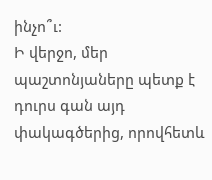ինչո՞ւ:
Ի վերջո, մեր պաշտոնյաները պետք է դուրս գան այդ փակագծերից, որովհետև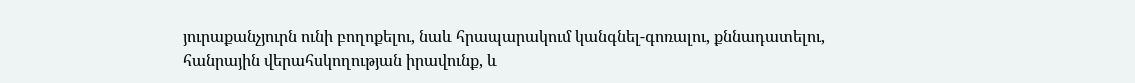յուրաքանչյուրն ունի բողոքելու, նաև հրապարակում կանգնել-գոռալու, քննադատելու, հանրային վերահսկողության իրավունք, և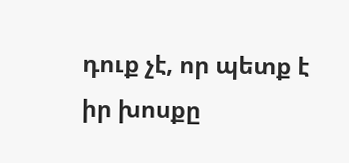դուք չէ, որ պետք է իր խոսքը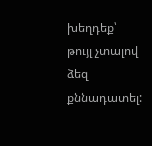խեղդեք՝ թույլ չտալով ձեզ քննադատել: